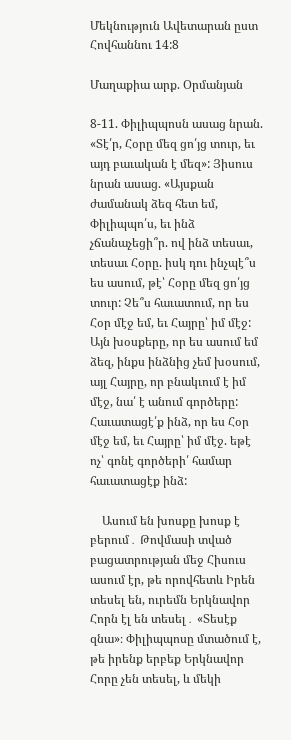Մեկնություն Ավետարան ըստ Հովհաննու 14:8

Մաղաքիա արք. Օրմանյան

8-11. Փիլիպպոսն ասաց նրան. «Տէ՛ր, Հօրը մեզ ցո՛յց տուր, եւ այդ բաւական է մեզ»: Յիսուս նրան ասաց. «Այսքան ժամանակ ձեզ հետ եմ, Փիլիպպո՛ս, եւ ինձ չճանաչեցի՞ր. ով ինձ տեսաւ, տեսաւ Հօրը. իսկ դու ինչպէ՞ս ես ասում, թէ՝ Հօրը մեզ ցո՛յց տուր: Չե՞ս հաւատում, որ ես Հօր մէջ եմ, եւ Հայրը՝ իմ մէջ: Այն խօսքերը, որ ես ասում եմ ձեզ, ինքս ինձնից չեմ խօսում, այլ Հայրը, որ բնակւում է իմ մէջ, նա՛ է անում գործերը: Հաւատացէ՛ք ինձ, որ ես Հօր մէջ եմ, եւ Հայրը՝ իմ մէջ. եթէ ոչ՝ գոնէ գործերի՛ համար հաւատացէք ինձ:

    Ասում են խոսքը խոսք է բերում․ Թովմասի տված բացատրության մեջ Հիսուս ասում էր, թե որովհետև Իրեն տեսել են, ուրեմն Երկնավոր Հորն էլ են տեսել․ «Տեսէք զնա»։ Փիլիպպոսը մտածում է, թե իրենք երբեք Երկնավոր Հորը չեն տեսել, և մեկի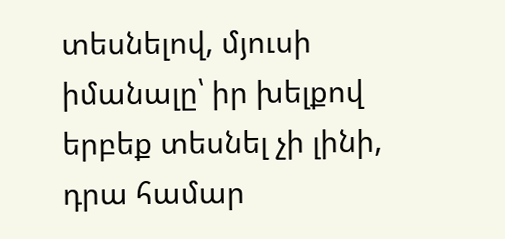տեսնելով, մյուսի իմանալը՝ իր խելքով երբեք տեսնել չի լինի, դրա համար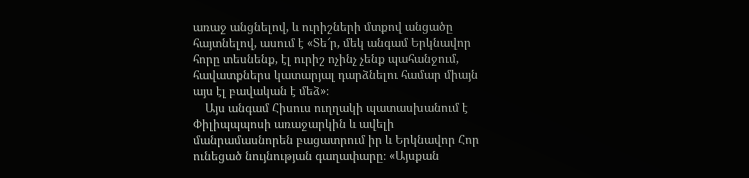առաջ անցնելով, և ուրիշների մտքով անցածը հայտնելով, ասում է «Տե՜ր, մեկ անգամ Երկնավոր հորը տեսնենք, էլ ուրիշ ոչինչ չենք պահանջում, հավատքներս կատարյալ դարձնելու համար միայն այս էլ բավական է մեձ»։
    Այս անգամ Հիսուս ուղղակի պատասխանում է Փիլիպպպոսի առաջարկին և ավելի մանրամասնորեն բացատրում իր և Երկնավոր Հոր ունեցած նույնության գաղափարը։ «Այսքան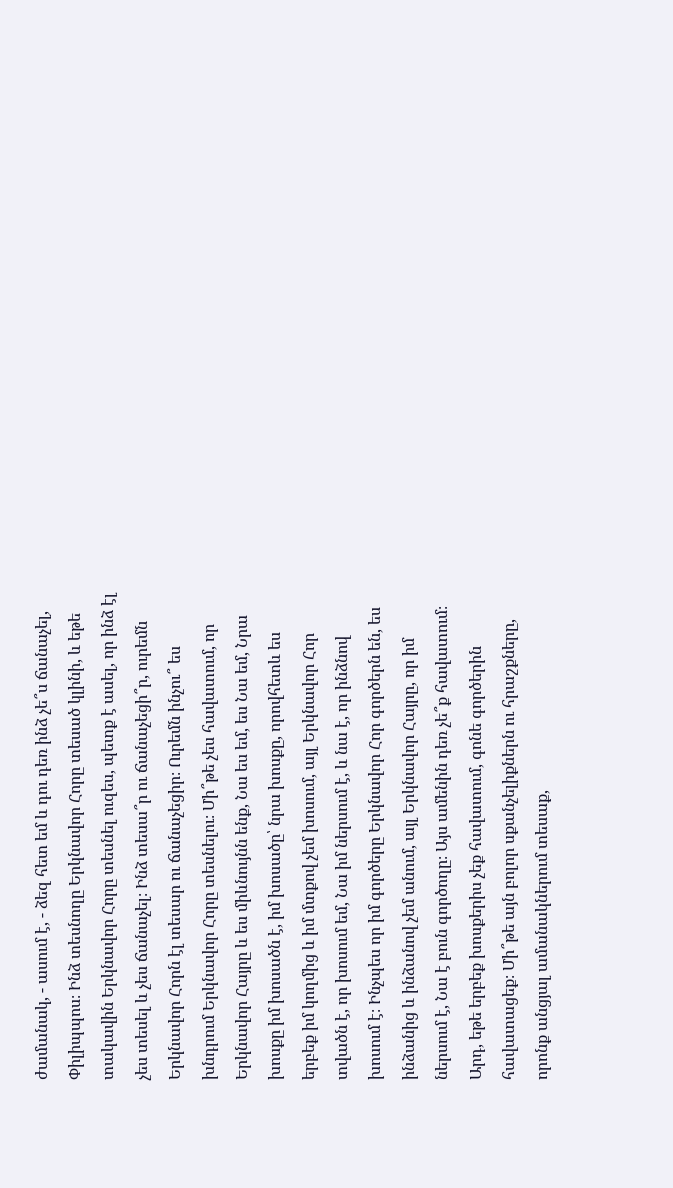ժամանակ, - ասում է, - ձեզ հետ եմ և դու դեռ ինձ չե՞ս ճանաչել, Փիլիպպոս։ Ինձ տեսնողը Երկնավոր Հորը տեսած կլինի, և եթե տակավին Երկնավոր Հորը տեսնել ուզես, պետք է ասել, որ ինձ էլ չես տեսել և չես ճանաչել։ Ինձ տեսա՞ր ու ճանաչեցի՞ր, ուրեմն Երկնավոր Հորն էլ տեսար ու ճանաչեցիր։ Ուրեմն ինչու՞ ես խնդրում Երկնավոր Հորը տեսնելու։ Մի՞թե չես հավատում, որ Երկնավոր Հայրը և ես միևնույնն ենք, Նա ես եմ, ես Նա եմ, Նրա խոսքը իմ խոսածն է, իմ խոսածը՝ նրա խոսքը, որովհետև ես երբեք իմ կողմից և իմ մտքով չեմ խոսում, այլ Երկնավոր Հոր տվածն է, որ խոսում եմ, Նա իմ ներսում է, և նա է, որ ինձնով խոսում է։ Ինչպես որ իմ գործերը Երկնավոր Հոր գործերն են, ես ինձանից և ինձանով չեմ անում, այլ Երկնավոր Հայրը, որ իմ ներսում է, Նա է բուն գործողը։ Այս ամենին դեռ չե՞ք հավատում։ Արդ, եթե երբեք խոսքերիս չեք հավատում, գոնե գործերին հավատացեք։ Մի՞թե այն բոլոր սքանչելիքներն ու հրաշքները, որոնք անցյալ ամանակներում տեսաք,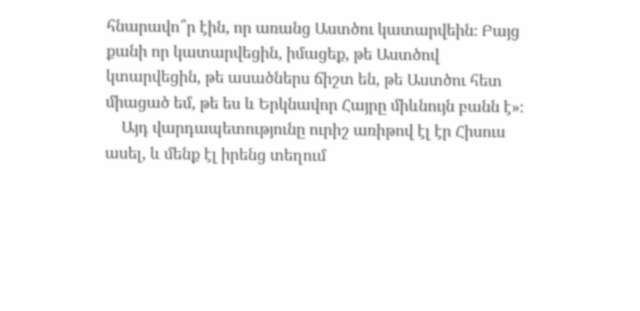հնարավո՞ր էին, որ առանց Աստծու կատարվեին։ Բայց քանի որ կատարվեցին, իմացեք, թե Աստծով կտարվեցին, թե ասածներս ճիշտ են, թե Աստծու հետ միացած եմ, թե ես և Երկնավոր Հայրը միևնույն բանն է»։
    Այդ վարդապետությունը ուրիշ առիթով էլ էր Հիսուս ասել, և մենք էլ իրենց տեղում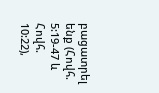բացատրել ենք (Հովհ. 5:19-47 և Հովհ. 10:22),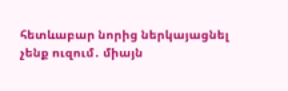հետևաբար նորից ներկայացնել չենք ուզում․ միայն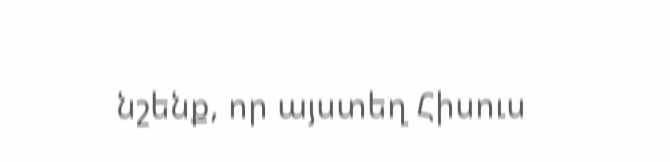նշենք, որ այստեղ Հիսուս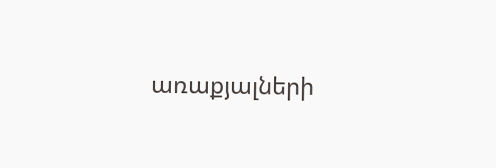առաքյալների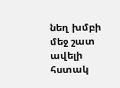նեղ խմբի մեջ շատ ավելի հստակ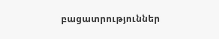բացատրություններ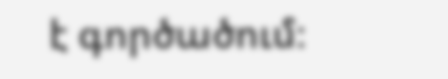է գործածում։